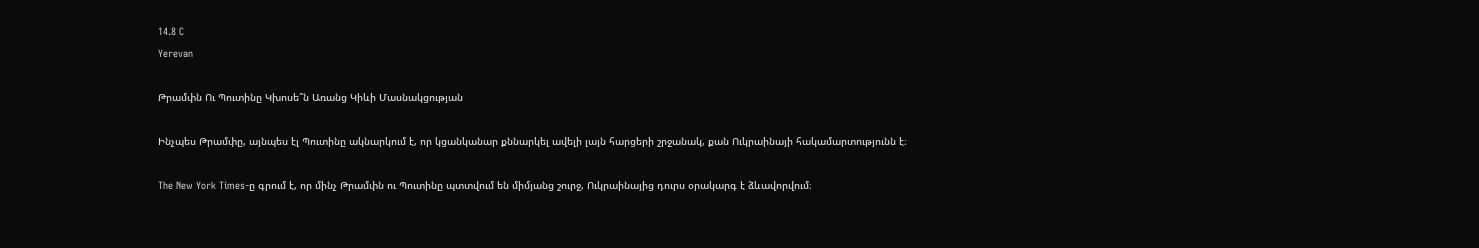14.8 C
Yerevan

Թրամփն Ու Պուտինը Կխոսե՞ն Առանց Կիևի Մասնակցության

Ինչպես Թրամփը, այնպես էլ Պուտինը ակնարկում է, որ կցանկանար քննարկել ավելի լայն հարցերի շրջանակ, քան Ուկրաինայի հակամարտությունն է։

The New York Times-ը գրում է, որ մինչ Թրամփն ու Պուտինը պտտվում են միմյանց շուրջ, Ուկրաինայից դուրս օրակարգ է ձևավորվում։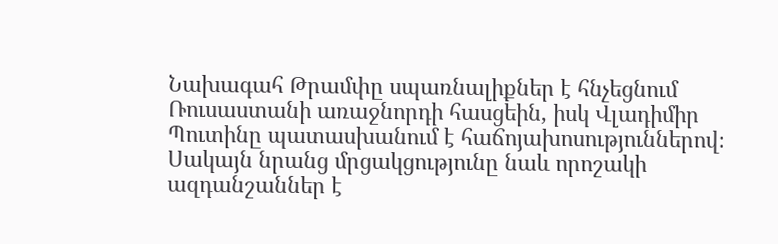Նախագահ Թրամփը սպառնալիքներ է հնչեցնում Ռուսաստանի առաջնորդի հասցեին, իսկ Վլադիմիր Պուտինը պատասխանում է հաճոյախոսություններով։ Սակայն նրանց մրցակցությունը նաև որոշակի ազդանշաններ է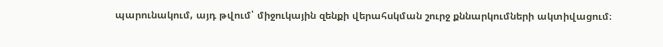պարունակում, այդ թվում՝ միջուկային զենքի վերահսկման շուրջ քննարկումների ակտիվացում։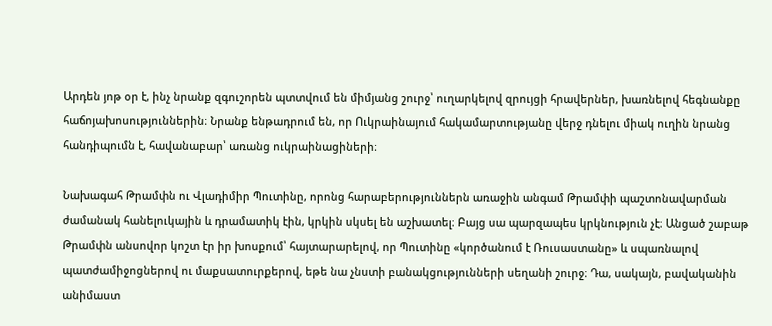Արդեն յոթ օր է, ինչ նրանք զգուշորեն պտտվում են միմյանց շուրջ՝ ուղարկելով զրույցի հրավերներ, խառնելով հեգնանքը հաճոյախոսություններին։ Նրանք ենթադրում են, որ Ուկրաինայում հակամարտությանը վերջ դնելու միակ ուղին նրանց հանդիպումն է, հավանաբար՝ առանց ուկրաինացիների։

Նախագահ Թրամփն ու Վլադիմիր Պուտինը, որոնց հարաբերություններն առաջին անգամ Թրամփի պաշտոնավարման ժամանակ հանելուկային և դրամատիկ էին, կրկին սկսել են աշխատել։ Բայց սա պարզապես կրկնություն չէ։ Անցած շաբաթ Թրամփն անսովոր կոշտ էր իր խոսքում՝ հայտարարելով, որ Պուտինը «կործանում է Ռուսաստանը» և սպառնալով պատժամիջոցներով ու մաքսատուրքերով, եթե նա չնստի բանակցությունների սեղանի շուրջ։ Դա, սակայն, բավականին անիմաստ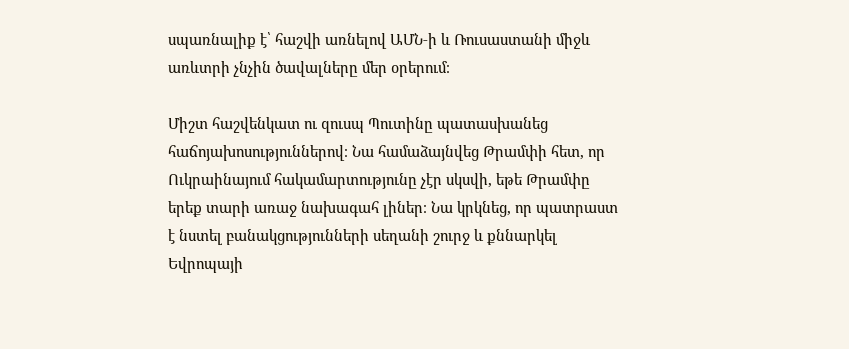սպառնալիք է՝ հաշվի առնելով ԱՄՆ‑ի և Ռուսաստանի միջև առևտրի չնչին ծավալները մեր օրերում։

Միշտ հաշվենկատ ու զուսպ Պուտինը պատասխանեց հաճոյախոսություններով։ Նա համաձայնվեց Թրամփի հետ, որ Ուկրաինայում հակամարտությունը չէր սկսվի, եթե Թրամփը երեք տարի առաջ նախագահ լիներ։ Նա կրկնեց, որ պատրաստ է նստել բանակցությունների սեղանի շուրջ և քննարկել Եվրոպայի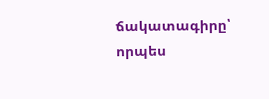ճակատագիրը՝ որպես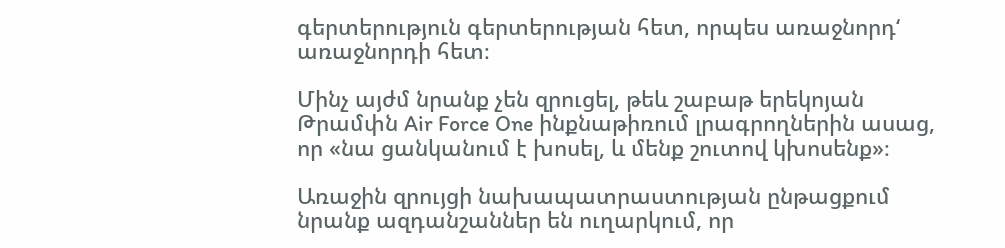գերտերություն գերտերության հետ, որպես առաջնորդ‘ առաջնորդի հետ։

Մինչ այժմ նրանք չեն զրուցել, թեև շաբաթ երեկոյան Թրամփն Air Force One ինքնաթիռում լրագրողներին ասաց, որ «նա ցանկանում է խոսել, և մենք շուտով կխոսենք»։

Առաջին զրույցի նախապատրաստության ընթացքում նրանք ազդանշաններ են ուղարկում, որ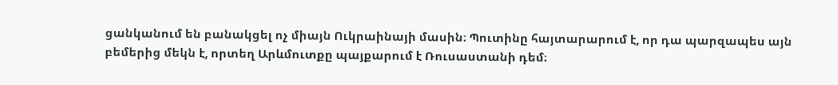ցանկանում են բանակցել ոչ միայն Ուկրաինայի մասին։ Պուտինը հայտարարում է, որ դա պարզապես այն բեմերից մեկն է, որտեղ Արևմուտքը պայքարում է Ռուսաստանի դեմ։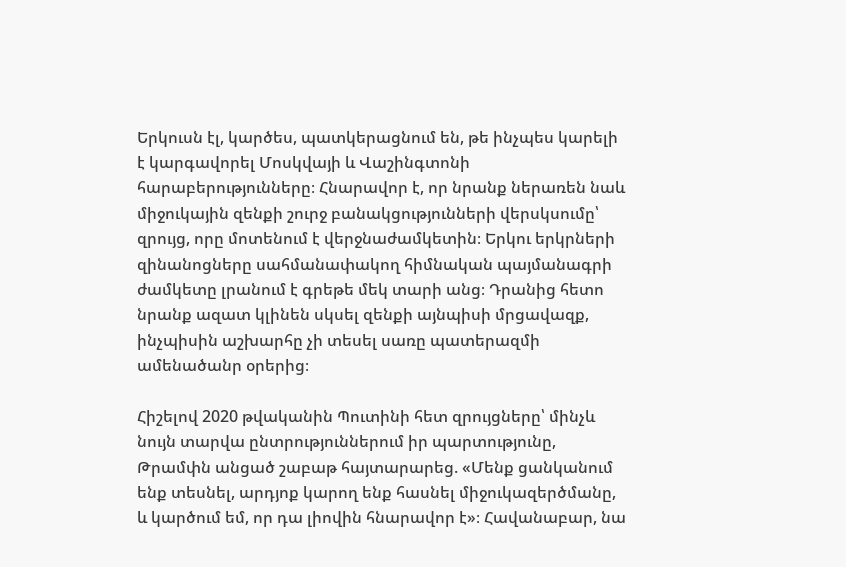Երկուսն էլ, կարծես, պատկերացնում են, թե ինչպես կարելի է կարգավորել Մոսկվայի և Վաշինգտոնի հարաբերությունները։ Հնարավոր է, որ նրանք ներառեն նաև միջուկային զենքի շուրջ բանակցությունների վերսկսումը՝ զրույց, որը մոտենում է վերջնաժամկետին։ Երկու երկրների զինանոցները սահմանափակող հիմնական պայմանագրի ժամկետը լրանում է գրեթե մեկ տարի անց։ Դրանից հետո նրանք ազատ կլինեն սկսել զենքի այնպիսի մրցավազք, ինչպիսին աշխարհը չի տեսել սառը պատերազմի ամենածանր օրերից։

Հիշելով 2020 թվականին Պուտինի հետ զրույցները՝ մինչև նույն տարվա ընտրություններում իր պարտությունը, Թրամփն անցած շաբաթ հայտարարեց. «Մենք ցանկանում ենք տեսնել, արդյոք կարող ենք հասնել միջուկազերծմանը, և կարծում եմ, որ դա լիովին հնարավոր է»։ Հավանաբար, նա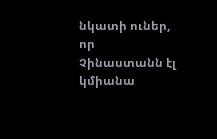նկատի ուներ, որ Չինաստանն էլ կմիանա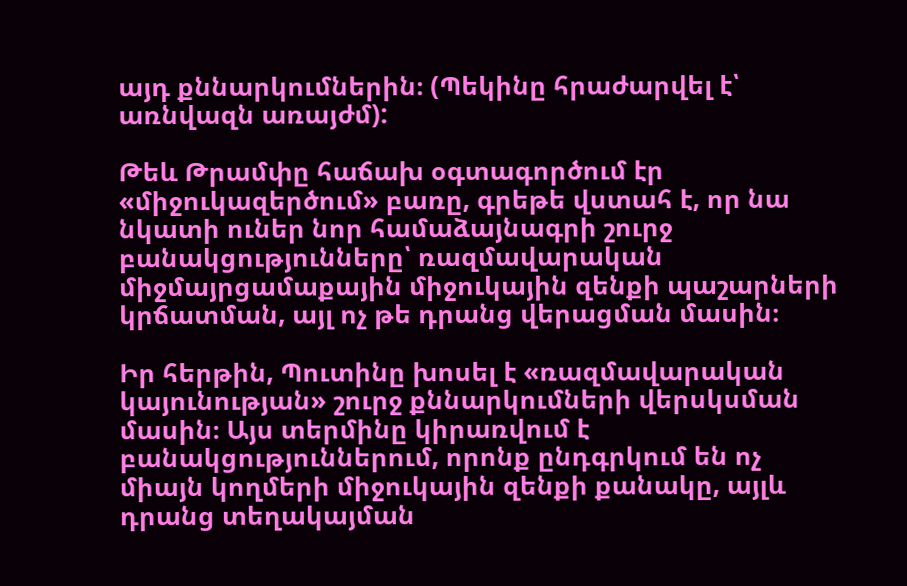այդ քննարկումներին։ (Պեկինը հրաժարվել է՝ առնվազն առայժմ):

Թեև Թրամփը հաճախ օգտագործում էր «միջուկազերծում» բառը, գրեթե վստահ է, որ նա նկատի ուներ նոր համաձայնագրի շուրջ բանակցությունները՝ ռազմավարական միջմայրցամաքային միջուկային զենքի պաշարների կրճատման, այլ ոչ թե դրանց վերացման մասին։

Իր հերթին, Պուտինը խոսել է «ռազմավարական կայունության» շուրջ քննարկումների վերսկսման մասին։ Այս տերմինը կիրառվում է բանակցություններում, որոնք ընդգրկում են ոչ միայն կողմերի միջուկային զենքի քանակը, այլև դրանց տեղակայման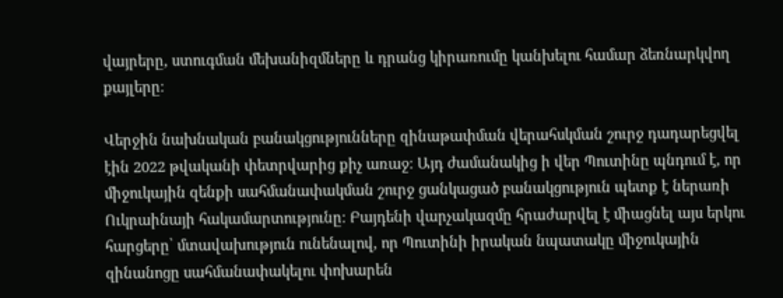վայրերը, ստուգման մեխանիզմները և դրանց կիրառումը կանխելու համար ձեռնարկվող քայլերը։

Վերջին նախնական բանակցությունները զինաթափման վերահսկման շուրջ դադարեցվել էին 2022 թվականի փետրվարից քիչ առաջ։ Այդ ժամանակից ի վեր Պուտինը պնդում է, որ միջուկային զենքի սահմանափակման շուրջ ցանկացած բանակցություն պետք է ներառի Ուկրաինայի հակամարտությունը։ Բայդենի վարչակազմը հրաժարվել է միացնել այս երկու հարցերը՝ մտավախություն ունենալով, որ Պուտինի իրական նպատակը միջուկային զինանոցը սահմանափակելու փոխարեն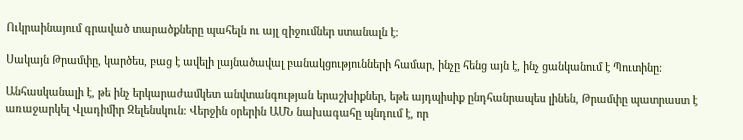Ուկրաինայում գրաված տարածքները պահելն ու այլ զիջումներ ստանալն է։

Սակայն Թրամփը, կարծես, բաց է ավելի լայնածավալ բանակցությունների համար, ինչը հենց այն է, ինչ ցանկանում է Պուտինը։

Անհասկանալի է, թե ինչ երկարաժամկետ անվտանգության երաշխիքներ, եթե այդպիսիք ընդհանրապես լինեն, Թրամփը պատրաստ է առաջարկել Վլադիմիր Զելենսկուն։ Վերջին օրերին ԱՄՆ նախագահը պնդում է, որ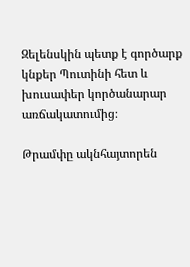Զելենսկին պետք է գործարք կնքեր Պուտինի հետ և խուսափեր կործանարար առճակատումից։

Թրամփը ակնհայտորեն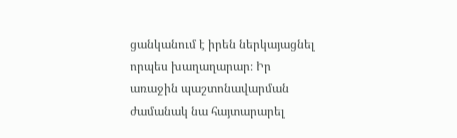ցանկանում է իրեն ներկայացնել որպես խաղաղարար։ Իր առաջին պաշտոնավարման ժամանակ նա հայտարարել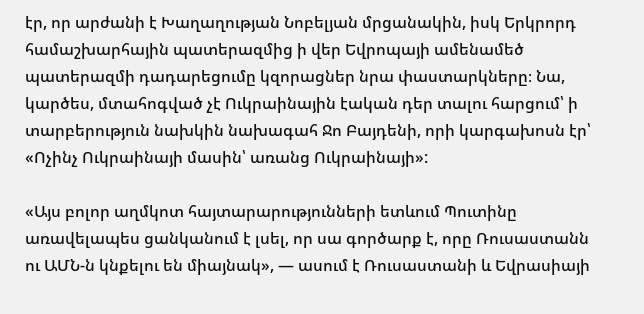էր, որ արժանի է Խաղաղության Նոբելյան մրցանակին, իսկ Երկրորդ համաշխարհային պատերազմից ի վեր Եվրոպայի ամենամեծ պատերազմի դադարեցումը կզորացներ նրա փաստարկները։ Նա, կարծես, մտահոգված չէ Ուկրաինային էական դեր տալու հարցում՝ ի տարբերություն նախկին նախագահ Ջո Բայդենի, որի կարգախոսն էր՝ «Ոչինչ Ուկրաինայի մասին՝ առանց Ուկրաինայի»:

«Այս բոլոր աղմկոտ հայտարարությունների ետևում Պուտինը առավելապես ցանկանում է լսել, որ սա գործարք է, որը Ռուսաստանն ու ԱՄՆ‑ն կնքելու են միայնակ», — ասում է Ռուսաստանի և Եվրասիայի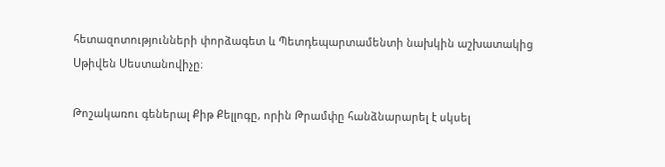հետազոտությունների փորձագետ և Պետդեպարտամենտի նախկին աշխատակից Սթիվեն Սեստանովիչը։

Թոշակառու գեներալ Քիթ Քելլոգը, որին Թրամփը հանձնարարել է սկսել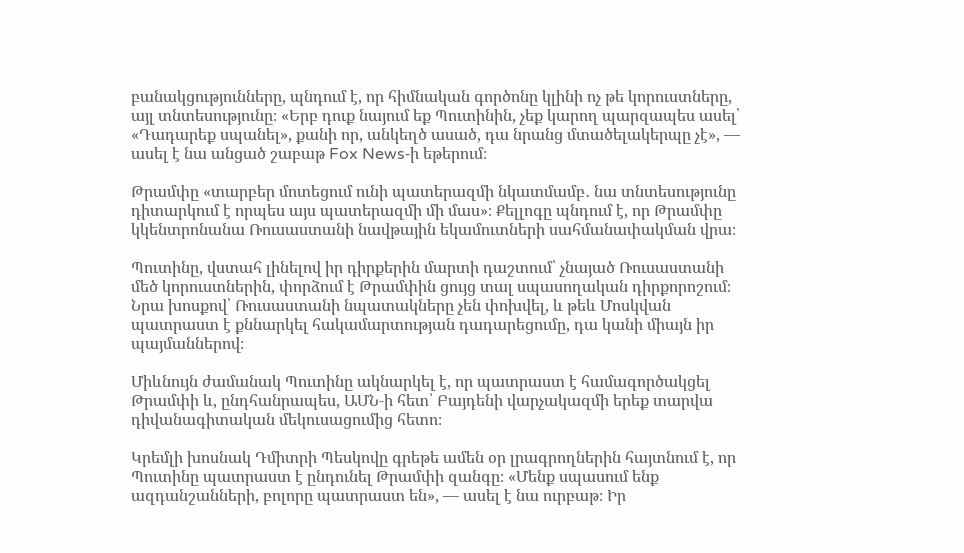բանակցությունները, պնդում է, որ հիմնական գործոնը կլինի ոչ թե կորուստները, այլ տնտեսությունը։ «Երբ դուք նայում եք Պուտինին, չեք կարող պարզապես ասել՝ «Դադարեք սպանել», քանի որ, անկեղծ ասած, դա նրանց մտածելակերպը չէ», — ասել է նա անցած շաբաթ Fox News‑ի եթերում։

Թրամփը «տարբեր մոտեցում ունի պատերազմի նկատմամբ․ նա տնտեսությունը դիտարկում է որպես այս պատերազմի մի մաս»։ Քելլոգը պնդում է, որ Թրամփը կկենտրոնանա Ռուսաստանի նավթային եկամուտների սահմանափակման վրա։

Պուտինը, վստահ լինելով իր դիրքերին մարտի դաշտում՝ չնայած Ռուսաստանի մեծ կորուստներին, փորձում է Թրամփին ցույց տալ սպասողական դիրքորոշում։ Նրա խոսքով՝ Ռուսաստանի նպատակները չեն փոխվել, և թեև Մոսկվան պատրաստ է քննարկել հակամարտության դադարեցումը, դա կանի միայն իր պայմաններով։

Միևնույն ժամանակ Պուտինը ակնարկել է, որ պատրաստ է համագործակցել Թրամփի և, ընդհանրապես, ԱՄՆ‑ի հետ՝ Բայդենի վարչակազմի երեք տարվա դիվանագիտական մեկուսացումից հետո։

Կրեմլի խոսնակ Դմիտրի Պեսկովը գրեթե ամեն օր լրագրողներին հայտնում է, որ Պուտինը պատրաստ է ընդունել Թրամփի զանգը։ «Մենք սպասում ենք ազդանշանների, բոլորը պատրաստ են», — ասել է նա ուրբաթ։ Իր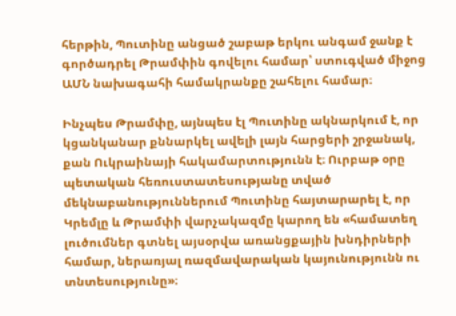հերթին, Պուտինը անցած շաբաթ երկու անգամ ջանք է գործադրել Թրամփին գովելու համար՝ ստուգված միջոց ԱՄՆ նախագահի համակրանքը շահելու համար։

Ինչպես Թրամփը, այնպես էլ Պուտինը ակնարկում է, որ կցանկանար քննարկել ավելի լայն հարցերի շրջանակ, քան Ուկրաինայի հակամարտությունն է։ Ուրբաթ օրը պետական հեռուստատեսությանը տված մեկնաբանություններում Պուտինը հայտարարել է, որ Կրեմլը և Թրամփի վարչակազմը կարող են «համատեղ լուծումներ գտնել այսօրվա առանցքային խնդիրների համար, ներառյալ ռազմավարական կայունությունն ու տնտեսությունը»։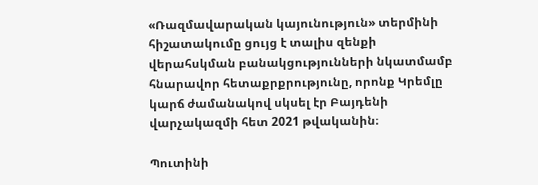«Ռազմավարական կայունություն» տերմինի հիշատակումը ցույց է տալիս զենքի վերահսկման բանակցությունների նկատմամբ հնարավոր հետաքրքրությունը, որոնք Կրեմլը կարճ ժամանակով սկսել էր Բայդենի վարչակազմի հետ 2021 թվականին։

Պուտինի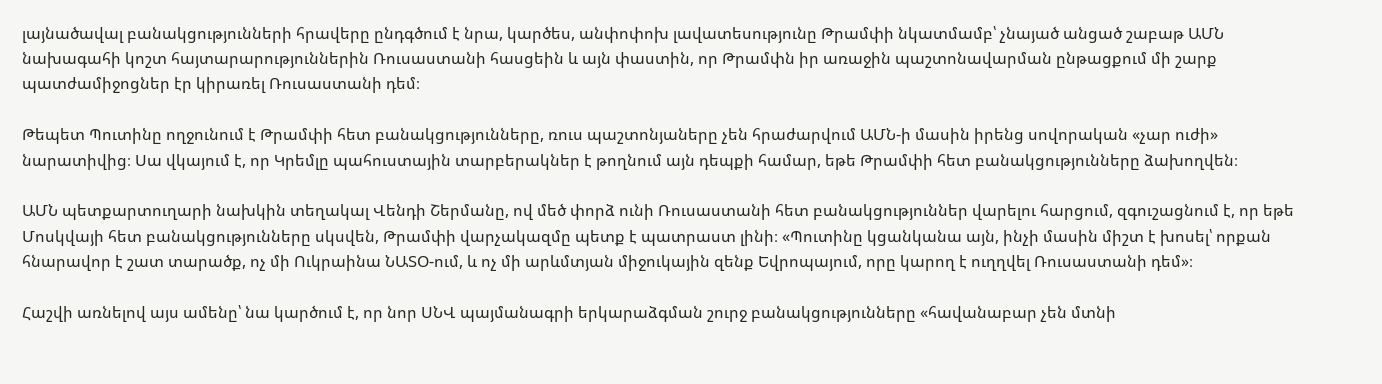լայնածավալ բանակցությունների հրավերը ընդգծում է նրա, կարծես, անփոփոխ լավատեսությունը Թրամփի նկատմամբ՝ չնայած անցած շաբաթ ԱՄՆ նախագահի կոշտ հայտարարություններին Ռուսաստանի հասցեին և այն փաստին, որ Թրամփն իր առաջին պաշտոնավարման ընթացքում մի շարք պատժամիջոցներ էր կիրառել Ռուսաստանի դեմ։

Թեպետ Պուտինը ողջունում է Թրամփի հետ բանակցությունները, ռուս պաշտոնյաները չեն հրաժարվում ԱՄՆ‑ի մասին իրենց սովորական «չար ուժի» նարատիվից։ Սա վկայում է, որ Կրեմլը պահուստային տարբերակներ է թողնում այն դեպքի համար, եթե Թրամփի հետ բանակցությունները ձախողվեն։

ԱՄՆ պետքարտուղարի նախկին տեղակալ Վենդի Շերմանը, ով մեծ փորձ ունի Ռուսաստանի հետ բանակցություններ վարելու հարցում, զգուշացնում է, որ եթե Մոսկվայի հետ բանակցությունները սկսվեն, Թրամփի վարչակազմը պետք է պատրաստ լինի։ «Պուտինը կցանկանա այն, ինչի մասին միշտ է խոսել՝ որքան հնարավոր է շատ տարածք, ոչ մի Ուկրաինա ՆԱՏՕ-ում, և ոչ մի արևմտյան միջուկային զենք Եվրոպայում, որը կարող է ուղղվել Ռուսաստանի դեմ»։

Հաշվի առնելով այս ամենը՝ նա կարծում է, որ նոր ՍՆՎ պայմանագրի երկարաձգման շուրջ բանակցությունները «հավանաբար չեն մտնի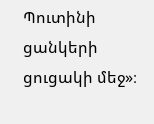Պուտինի ցանկերի ցուցակի մեջ»։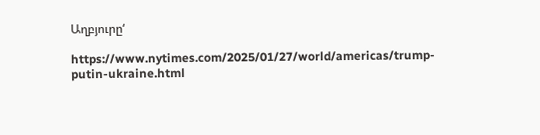Աղբյուրը‘

https://www.nytimes.com/2025/01/27/world/americas/trump-putin-ukraine.html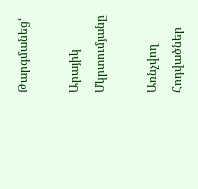Թարգմանեց‘

Արայիկ Մկրտումյանը

Առնչվող Հոդվածներ